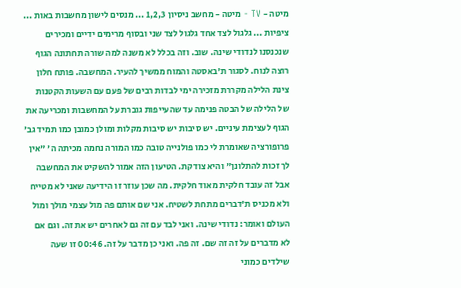מיטה - TV - מיטה - מחשב ניסיון 1,2,3 ... מנסים לישון מחשבות באות ... ציפיות ... גלגול לצד אחד גלגול לצד שני ובסוף מרימים ידיים ומכירים שנכנסנו לנדודי שינה. שוב. וזה בכלל לא משנה למה שורה תחתונה הגוף רוצה לנוח. לסגור ת'באסטה והמוח ממשיך להעיר. המחשבה. פותח חלון צינת הלילה מקררת מזכירה ימי לבדות רבים של פעם עם השעות הקטנות של הלילה של הבטה פנימה עד שהעייפות גוברת על המחשבות ומכריעה את הגוף לעצימת עיניים. יש סיבות יש סיבות מקלות ומולן כמובן כמו תמיד גב' פרופורציה שאומרת לי כמו פולנייה טובה כמו המורה נחמה מכיתה ה' "אין לך זכות להתלונן" והיא צודקת. הטיעון הזה אמור להשקיט את המחשבה אבל זה עובד חלקית מאוד חלקית. מה שכן עוזר זו הידיעה שאני לא מטייח ולא מכניס ת'דברים מתחת לשטיח. אני שם אותם פה מול עצמי מולך ומול העולם ואומר: נדודי שינה. ואני לבד עם זה גם לאחרים יש את זה. וגם אם לא מדברים על זה זה שם. זה פה. ואני כן מדבר על זה. 00:46 זו שעה שילדים כמוני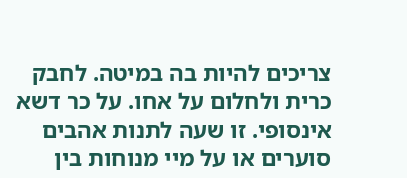צריכים להיות בה במיטה. לחבק כרית ולחלום על אחו. על כר דשא אינסופי. זו שעה לתנות אהבים סוערים או על מיי מנוחות בין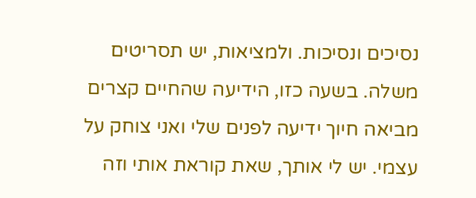נסיכים ונסיכות. ולמציאות, יש תסריטים משלה. בשעה כזו, הידיעה שהחיים קצרים מביאה חיוך ידיעה לפנים שלי ואני צוחק על עצמי. יש לי אותך, שאת קוראת אותי וזה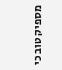מספיק טוב כי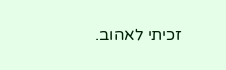זכיתי לאהוב.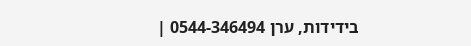בידידות, ערן 0544-346494 |